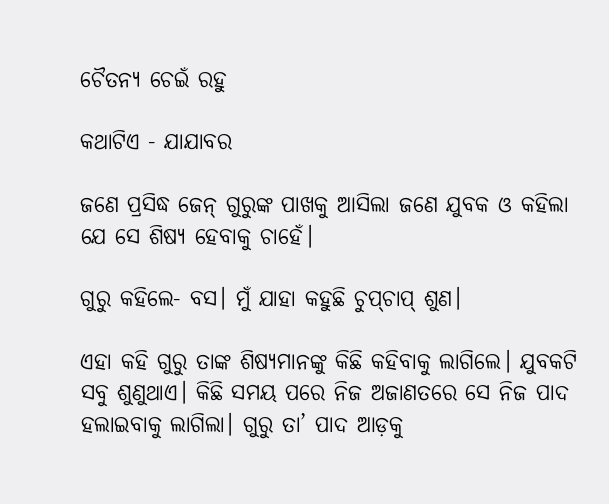ଚୈତନ୍ୟ ଚେଇଁ ରହୁ

କଥାଟିଏ - ଯାଯାବର

ଜଣେ ପ୍ରସିଦ୍ଧ ଜେନ୍ ଗୁରୁଙ୍କ ପାଖକୁ ଆସିଲା ଜଣେ ଯୁବକ ଓ କହିଲା ଯେ ସେ ଶିଷ୍ୟ ହେବାକୁ ଚାହେଁ।

ଗୁରୁ କହିଲେ- ବସ। ମୁଁ ଯାହା କହୁଛି ଚୁପ୍‌ଚାପ୍‌ ଶୁଣ।

ଏହା କହି ଗୁରୁ ତାଙ୍କ ଶିଷ୍ୟମାନଙ୍କୁ କିଛି କହିବାକୁ ଲାଗିଲେ। ଯୁବକଟି ସବୁ ଶୁଣୁଥାଏ। କିଛି ସମୟ ପରେ ନିଜ ଅଜାଣତରେ ସେ ନିଜ ପାଦ ହଲାଇବାକୁ ଲାଗିଲା। ଗୁରୁ ତା’ ପାଦ ଆଡ଼କୁ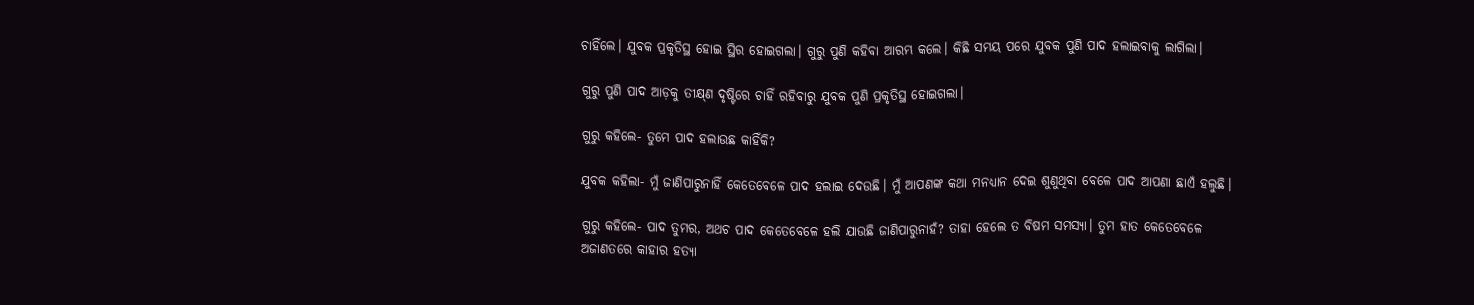ଚାହିଁଲେ। ଯୁବକ ପ୍ରକୃତିସ୍ଥ ହୋଇ ସ୍ଥିର ହୋଇଗଲା। ଗୁରୁ ପୁଣି କହିବା ଆରମ୍ଭ କଲେ। କିଛି ସମୟ ପରେ ଯୁବକ ପୁଣି ପାଦ ହଲାଇବାକୁ ଲାଗିଲା।

ଗୁରୁ ପୁଣି ପାଦ ଆଡ଼କୁ ତୀକ୍ଷ୍‌ଣ ଦୃଷ୍ଟିରେ ଚାହିଁ ରହିବାରୁ ଯୁବକ ପୁଣି ପ୍ରକୃତିସ୍ଥ ହୋଇଗଲା।

ଗୁରୁ କହିଲେ- ତୁମେ ପାଦ ହଲାଉଛ କାହିଁକି?

ଯୁବକ କହିଲା- ମୁଁ ଜାଣିପାରୁନାହିଁ କେତେବେଳେ ପାଦ ହଲାଇ ଦେଉଛି। ମୁଁ ଆପଣଙ୍କ କଥା ମନଧ୍ୟାନ ଦେଇ ଶୁଣୁଥିବା ବେଳେ ପାଦ ଆପଣା ଛାଏଁ ହଲୁଛି।

ଗୁରୁ କହିଲେ- ପାଦ ତୁମର, ଅଥଚ ପାଦ କେତେବେଳେ ହଲି ଯାଉଛି ଜାଣିପାରୁନାହଁ? ତାହା ହେଲେ ତ ବିଷମ ସମସ୍ୟା। ତୁମ ହାତ କେତେବେଳେ ଅଜାଣତରେ କାହାର ହତ୍ୟା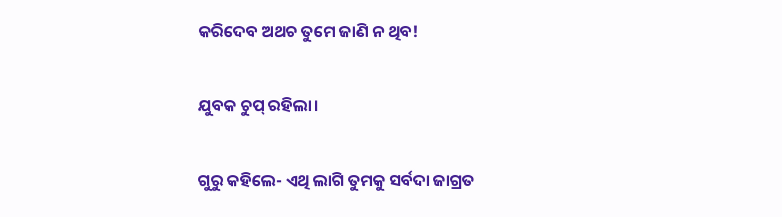କରିଦେବ ଅଥଚ ତୁମେ ଜାଣି ନ ଥିବ!

ଯୁବକ ଚୁପ୍‌ ରହିଲା।

ଗୁରୁ କହିଲେ- ଏଥି ଲାଗି ତୁମକୁ ସର୍ବଦା ଜାଗ୍ରତ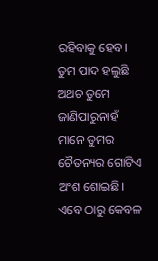ରହିବାକୁ ହେବ। ତୁମ ପାଦ ହଲୁଛି ଅଥଚ ତୁମେ ଜାଣିପାରୁନାହଁ ମାନେ ତୁମର ଚୈତନ୍ୟର ଗୋଟିଏ ଅଂଶ ଶୋଇଛି। ଏବେ ଠାରୁ କେବଳ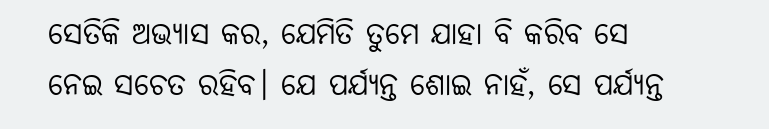ସେତିକି ଅଭ୍ୟାସ କର, ଯେମିତି ତୁମେ ଯାହା ବି କରିବ ସେ ନେଇ ସଚେତ ରହିବ। ଯେ ପର୍ଯ୍ୟନ୍ତ ଶୋଇ ନାହଁ, ସେ ପର୍ଯ୍ୟନ୍ତ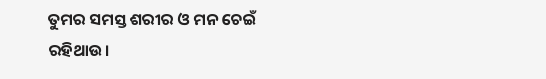ତୁମର ସମସ୍ତ ଶରୀର ଓ ମନ ଚେଇଁ ରହିଥାଉ।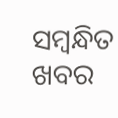ସମ୍ବନ୍ଧିତ ଖବର